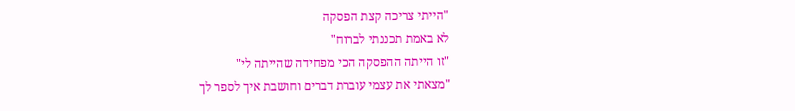"הייתי צריכה קצת הפסקה
לא באמת תכננתי לברוח"
"זו הייתה ההפסקה הכי מפחידה שהייתה לי"
"מצאתי את עצמי עוברת דברים וחושבת איך לספר לך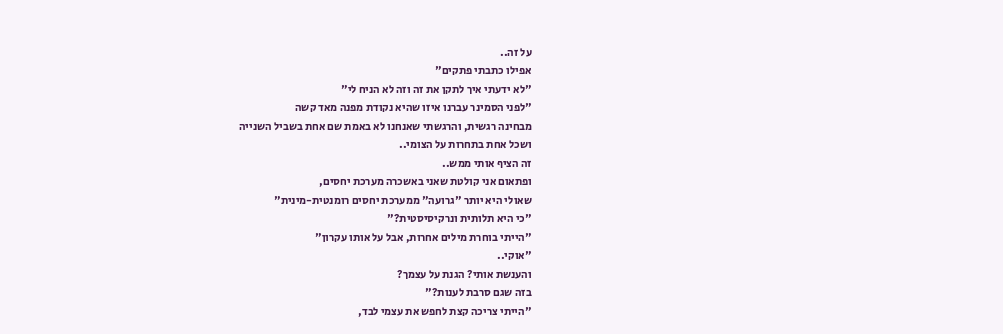על זה..
אפילו כתבתי פתקים"
"לא ידעתי איך לתקן את זה וזה לא הניח לי"
"לפני הסמינר עברנו איזו שהיא נקודת מפנה מאד קשה
מבחינה רגשית, והרגשתי שאנחנו לא באמת שם אחת בשביל השנייה
ושכל אחת בתחרות על הצומי..
זה הציף אותי ממש..
ופתאום אני קולטת שאני באשכרה מערכת יחסים,
שאולי היא יותר "גרועה" ממערכת יחסים רומנטית-מינית"
"כי היא תלותית ונרקיסיסטית?"
"הייתי בוחרת מילים אחרות, אבל על אותו עקרון"
"אוקי..
והענשת אותי? הגנת על עצמך?
בזה שגם סרבת לענות?"
"הייתי צריכה קצת לחפש את עצמי לבד,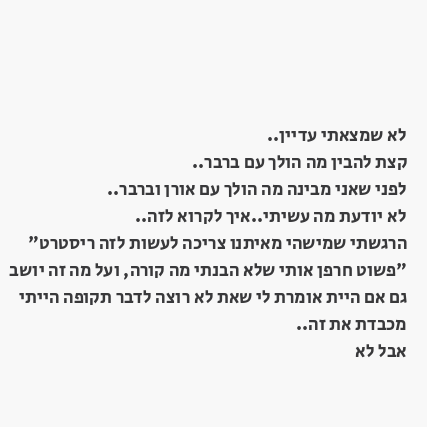לא שמצאתי עדיין..
קצת להבין מה הולך עם ברבר..
לפני שאני מבינה מה הולך עם אורן וברבר..
לא יודעת מה עשיתי..איך לקרוא לזה..
הרגשתי שמישהי מאיתנו צריכה לעשות לזה ריסטרט"
"פשוט חרפן אותי שלא הבנתי מה קורה, ועל מה זה יושב
גם אם היית אומרת לי שאת לא רוצה לדבר תקופה הייתי
מכבדת את זה..
אבל לא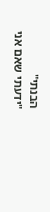הבנתי"
"ידעתי שאם אני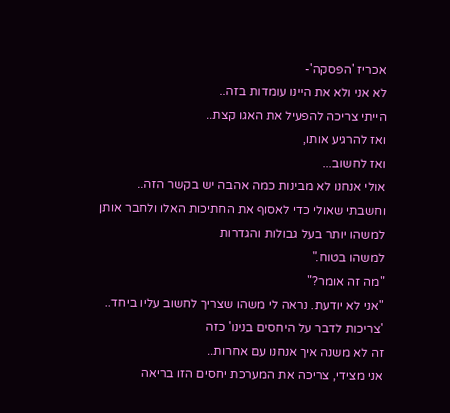אכריז 'הפסקה'-
לא אני ולא את היינו עומדות בזה..
הייתי צריכה להפעיל את האגו קצת..
ואז להרגיע אותו,
ואז לחשוב...
אולי אנחנו לא מבינות כמה אהבה יש בקשר הזה..
וחשבתי שאולי כדי לאסוף את החתיכות האלו ולחבר אותן
למשהו יותר בעל גבולות והגדרות
למשהו בטוח."
"מה זה אומר?"
"אני לא יודעת. נראה לי משהו שצריך לחשוב עליו ביחד..
'צריכות לדבר על היחסים בנינו' כזה
זה לא משנה איך אנחנו עם אחרות..
אני מצידי, צריכה את המערכת יחסים הזו בריאה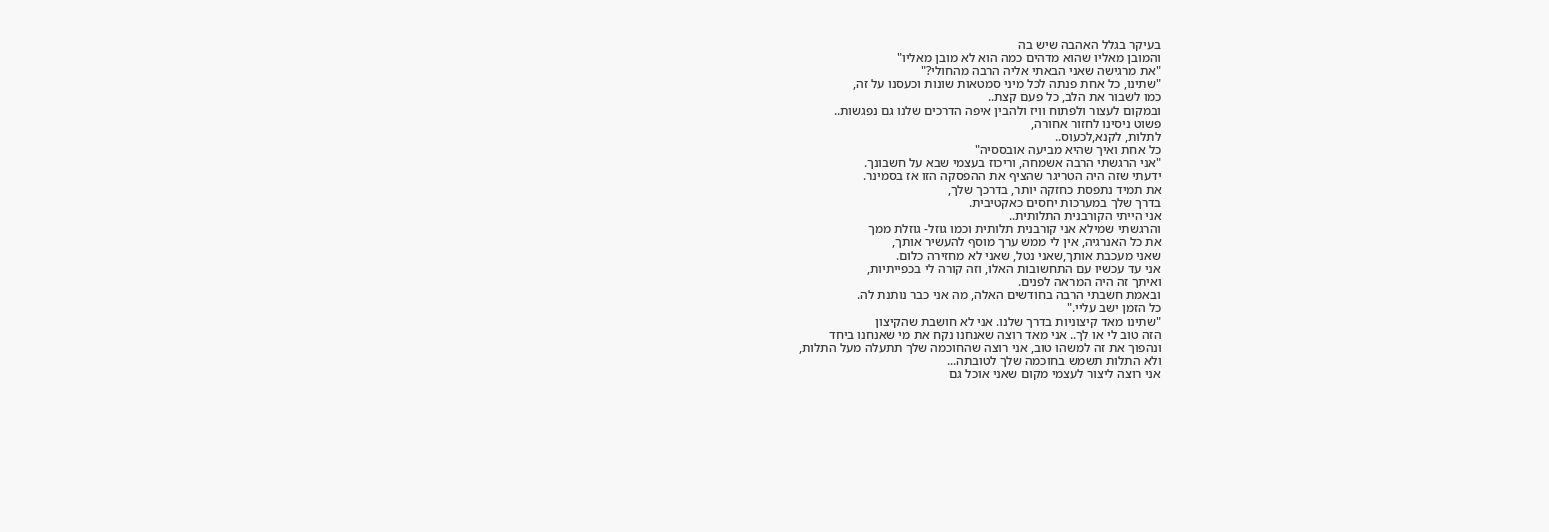בעיקר בגלל האהבה שיש בה
והמובן מאליו שהוא מדהים כמה הוא לא מובן מאליו"
"את מרגישה שאני הבאתי אליה הרבה מהחולי?"
"שתינו, כל אחת פנתה לכל מיני סמטאות שונות וכעסנו על זה,
כמו לשבור את הלב, כל פעם קצת..
ובמקום לעצור ולפתוח וויז ולהבין איפה הדרכים שלנו גם נפגשות..
פשוט ניסינו לחזור אחורה,
לתלות, לקנא,לכעוס..
כל אחת ואיך שהיא מביעה אובססיה"
"אני הרגשתי הרבה אשמחה, וריכוז בעצמי שבא על חשבונך.
ידעתי שזה היה הטריגר שהציף את ההפסקה הזו אז בסמינר.
את תמיד נתפסת כחזקה יותר, בדרכך שלך,
בדרך שלך במערכות יחסים כאקטיבית.
אני הייתי הקורבנית התלותית..
והרגשתי שמילא אני קורבנית תלותית וכמו גוזל- גוזלת ממך
את כל האנרגיה, אין לי ממש ערך מוסף להעשיר אותך,
שאני מעכבת אותך,שאני נטל, שאני לא מחזירה כלום.
אני עד עכשיו עם התחשובות האלו, וזה קורה לי בכפייתיות,
ואיתך זה היה המראה לפנים.
ובאמת חשבתי הרבה בחודשים האלה, מה אני כבר נותנת לה.
כל הזמן ישב עליי."
"שתינו מאד קיצוניות בדרך שלנו. אני לא חושבת שהקיצון
הזה טוב לי או לך.. אני מאד רוצה שאנחנו נקח את מי שאנחנו ביחד
ונהפוך את זה למשהו טוב, אני רוצה שהחוכמה שלך תתעלה מעל התלות,
ולא התלות תשמש בחוכמה שלך לטובתה...
אני רוצה ליצור לעצמי מקום שאני אוכל גם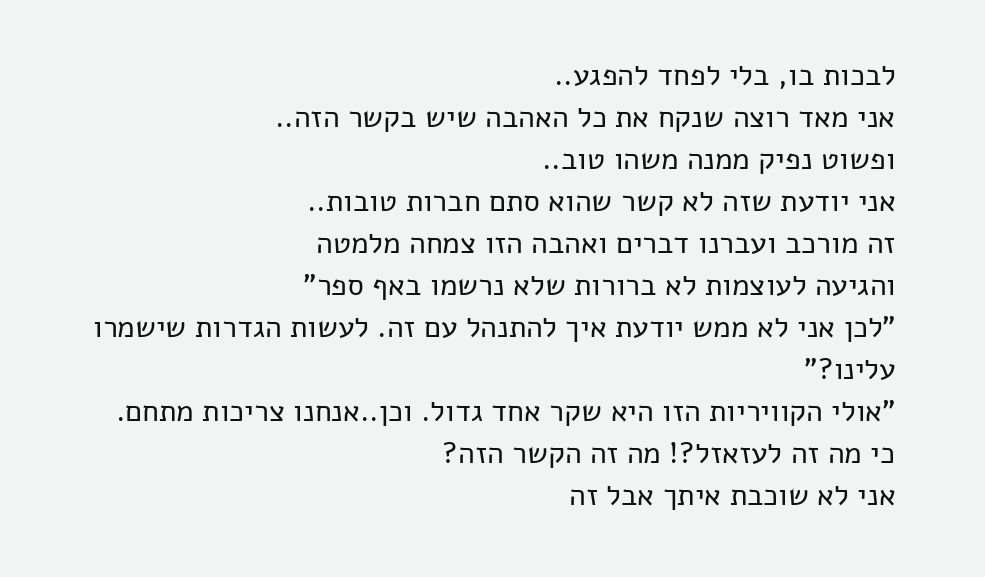לבכות בו, בלי לפחד להפגע..
אני מאד רוצה שנקח את כל האהבה שיש בקשר הזה..
ופשוט נפיק ממנה משהו טוב..
אני יודעת שזה לא קשר שהוא סתם חברות טובות..
זה מורכב ועברנו דברים ואהבה הזו צמחה מלמטה
והגיעה לעוצמות לא ברורות שלא נרשמו באף ספר"
"לכן אני לא ממש יודעת איך להתנהל עם זה. לעשות הגדרות שישמרו עלינו?"
"אולי הקוויריות הזו היא שקר אחד גדול. וכן..אנחנו צריכות מתחם.
כי מה זה לעזאזל?! מה זה הקשר הזה?
אני לא שוכבת איתך אבל זה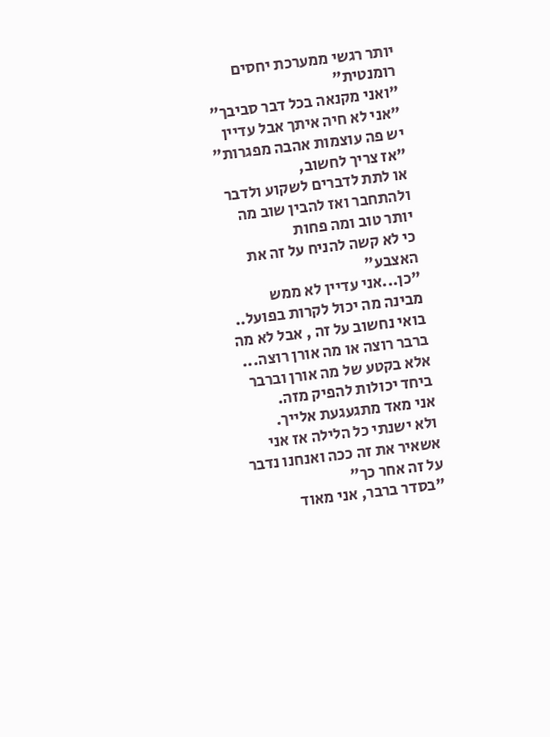יותר רגשי ממערכת יחסים רומנטית"
"ואני מקנאה בכל דבר סביבך"
"אני לא חיה איתך אבל עדיין יש פה עוצמות אהבה מפגרות"
"אז צריך לחשוב,
או לתת לדברים לשקוע ולדבר ולהתחבר ואז להבין שוב מה יותר טוב ומה פחות
כי לא קשה להניח על זה את האצבע"
"כן...אני עדיין לא ממש מבינה מה יכול לקרות בפועל..
בואי נחשוב על זה , אבל לא מה ברבר רוצה או מה אורן רוצה...
אלא בקטע של מה אורן וברבר ביחד יכולות להפיק מזה.
אני מאד מתגעגעת אלייך.
ולא ישנתי כל הלילה אז אני אשאיר את זה ככה ואנחנו נדבר על זה אחר כך"
"בסדר ברבר, אני מאוד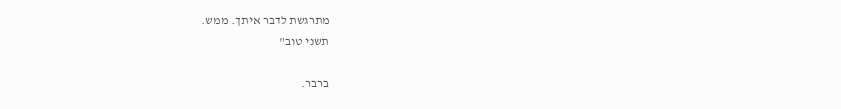מתרגשת לדבר איתך. ממש.
תשני טוב"

ברבר.